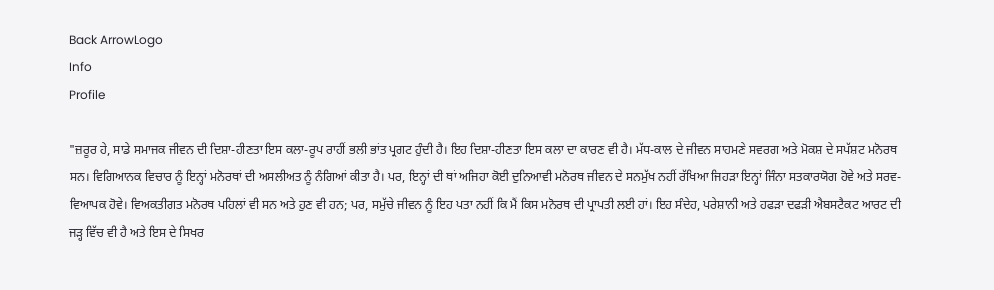Back ArrowLogo
Info
Profile

"ਜ਼ਰੂਰ ਹੇ, ਸਾਡੇ ਸਮਾਜਕ ਜੀਵਨ ਦੀ ਦਿਸ਼ਾ-ਹੀਣਤਾ ਇਸ ਕਲਾ-ਰੂਪ ਰਾਹੀਂ ਭਲੀ ਭਾਂਤ ਪ੍ਰਗਟ ਹੁੰਦੀ ਹੈ। ਇਹ ਦਿਸ਼ਾ-ਹੀਣਤਾ ਇਸ ਕਲਾ ਦਾ ਕਾਰਣ ਵੀ ਹੈ। ਮੱਧ-ਕਾਲ ਦੇ ਜੀਵਨ ਸਾਹਮਣੇ ਸਵਰਗ ਅਤੇ ਮੋਕਸ਼ ਦੇ ਸਪੱਸ਼ਟ ਮਨੋਰਥ ਸਨ। ਵਿਗਿਆਨਕ ਵਿਚਾਰ ਨੂੰ ਇਨ੍ਹਾਂ ਮਨੋਰਥਾਂ ਦੀ ਅਸਲੀਅਤ ਨੂੰ ਨੰਗਿਆਂ ਕੀਤਾ ਹੈ। ਪਰ, ਇਨ੍ਹਾਂ ਦੀ ਥਾਂ ਅਜਿਹਾ ਕੋਈ ਦੁਨਿਆਵੀ ਮਨੋਰਥ ਜੀਵਨ ਦੇ ਸਨਮੁੱਖ ਨਹੀਂ ਰੱਖਿਆ ਜਿਹੜਾ ਇਨ੍ਹਾਂ ਜਿੰਨਾ ਸਤਕਾਰਯੋਗ ਹੋਵੇ ਅਤੇ ਸਰਵ-ਵਿਆਪਕ ਹੋਵੇ। ਵਿਅਕਤੀਗਤ ਮਨੋਰਥ ਪਹਿਲਾਂ ਵੀ ਸਨ ਅਤੇ ਹੁਣ ਵੀ ਹਨ; ਪਰ, ਸਮੁੱਚੇ ਜੀਵਨ ਨੂੰ ਇਹ ਪਤਾ ਨਹੀਂ ਕਿ ਮੈਂ ਕਿਸ ਮਨੋਰਥ ਦੀ ਪ੍ਰਾਪਤੀ ਲਈ ਹਾਂ। ਇਹ ਸੰਦੇਹ, ਪਰੇਸ਼ਾਨੀ ਅਤੇ ਹਫੜਾ ਦਫੜੀ ਐਬਸਟੈਕਟ ਆਰਟ ਦੀ ਜੜ੍ਹ ਵਿੱਚ ਵੀ ਹੈ ਅਤੇ ਇਸ ਦੇ ਸਿਖਰ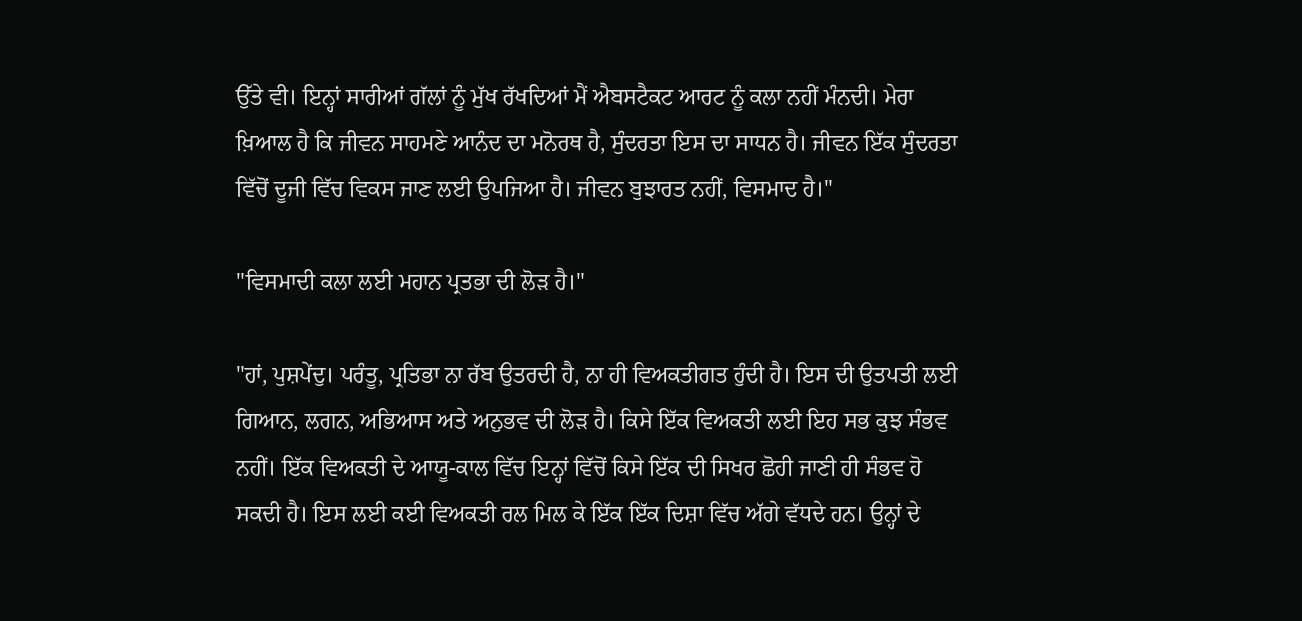ਉੱਤੇ ਵੀ। ਇਨ੍ਹਾਂ ਸਾਰੀਆਂ ਗੱਲਾਂ ਨੂੰ ਮੁੱਖ ਰੱਖਦਿਆਂ ਮੈਂ ਐਬਸਟੈਕਟ ਆਰਟ ਨੂੰ ਕਲਾ ਨਹੀਂ ਮੰਨਦੀ। ਮੇਰਾ ਖ਼ਿਆਲ ਹੈ ਕਿ ਜੀਵਨ ਸਾਹਮਣੇ ਆਨੰਦ ਦਾ ਮਨੋਰਥ ਹੈ, ਸੁੰਦਰਤਾ ਇਸ ਦਾ ਸਾਧਨ ਹੈ। ਜੀਵਨ ਇੱਕ ਸੁੰਦਰਤਾ ਵਿੱਚੋਂ ਦੂਜੀ ਵਿੱਚ ਵਿਕਸ ਜਾਣ ਲਈ ਉਪਜਿਆ ਹੈ। ਜੀਵਨ ਬੁਝਾਰਤ ਨਹੀਂ, ਵਿਸਮਾਦ ਹੈ।"

"ਵਿਸਮਾਦੀ ਕਲਾ ਲਈ ਮਹਾਨ ਪ੍ਰਤਭਾ ਦੀ ਲੋੜ ਹੈ।"

"ਹਾਂ, ਪੁਸ਼ਪੇਂਦੁ। ਪਰੰਤੂ, ਪ੍ਰਤਿਭਾ ਨਾ ਰੱਬ ਉਤਰਦੀ ਹੈ, ਨਾ ਹੀ ਵਿਅਕਤੀਗਤ ਹੁੰਦੀ ਹੈ। ਇਸ ਦੀ ਉਤਪਤੀ ਲਈ ਗਿਆਨ, ਲਗਨ, ਅਭਿਆਸ ਅਤੇ ਅਨੁਭਵ ਦੀ ਲੋੜ ਹੈ। ਕਿਸੇ ਇੱਕ ਵਿਅਕਤੀ ਲਈ ਇਹ ਸਭ ਕੁਝ ਸੰਭਵ ਨਹੀਂ। ਇੱਕ ਵਿਅਕਤੀ ਦੇ ਆਯੂ-ਕਾਲ ਵਿੱਚ ਇਨ੍ਹਾਂ ਵਿੱਚੋਂ ਕਿਸੇ ਇੱਕ ਦੀ ਸਿਖਰ ਛੋਹੀ ਜਾਣੀ ਹੀ ਸੰਭਵ ਹੋ ਸਕਦੀ ਹੈ। ਇਸ ਲਈ ਕਈ ਵਿਅਕਤੀ ਰਲ ਮਿਲ ਕੇ ਇੱਕ ਇੱਕ ਦਿਸ਼ਾ ਵਿੱਚ ਅੱਗੇ ਵੱਧਦੇ ਹਨ। ਉਨ੍ਹਾਂ ਦੇ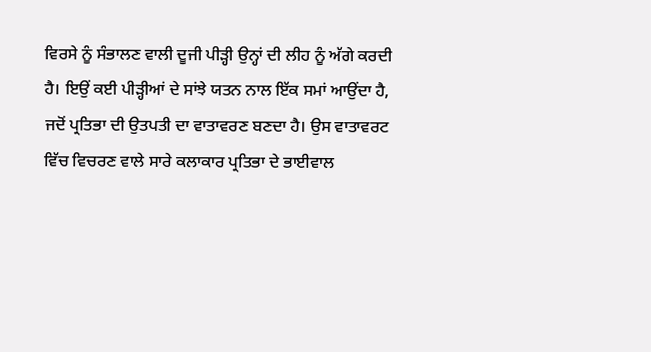ਵਿਰਸੇ ਨੂੰ ਸੰਭਾਲਣ ਵਾਲੀ ਦੂਜੀ ਪੀੜ੍ਹੀ ਉਨ੍ਹਾਂ ਦੀ ਲੀਹ ਨੂੰ ਅੱਗੇ ਕਰਦੀ ਹੈ। ਇਉਂ ਕਈ ਪੀੜ੍ਹੀਆਂ ਦੇ ਸਾਂਝੇ ਯਤਨ ਨਾਲ ਇੱਕ ਸਮਾਂ ਆਉਂਦਾ ਹੈ, ਜਦੋਂ ਪ੍ਰਤਿਭਾ ਦੀ ਉਤਪਤੀ ਦਾ ਵਾਤਾਵਰਣ ਬਣਦਾ ਹੈ। ਉਸ ਵਾਤਾਵਰਟ ਵਿੱਚ ਵਿਚਰਣ ਵਾਲੇ ਸਾਰੇ ਕਲਾਕਾਰ ਪ੍ਰਤਿਭਾ ਦੇ ਭਾਈਵਾਲ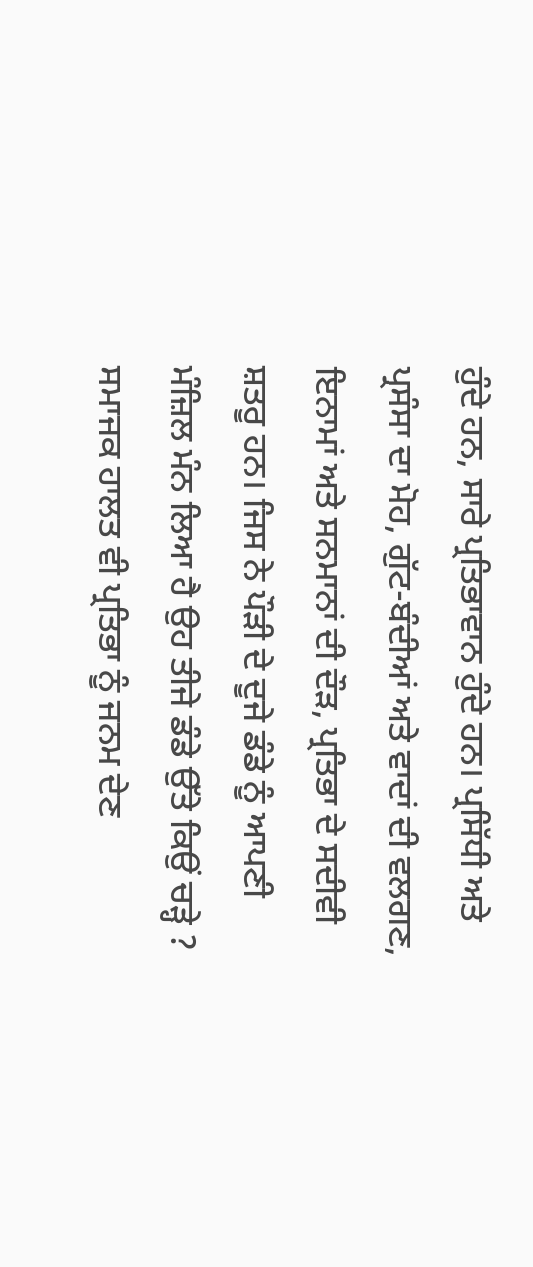ਹੁੰਦੇ ਹਨ, ਸਾਰੇ ਪ੍ਰਤਿਭਾਵਾਨ ਹੁੰਦੇ ਹਨ। ਪ੍ਰਸਿੱਧੀ ਅਤੇ ਪ੍ਰਸੰਸਾ ਦਾ ਮੋਹ, ਗੁੱਟ-ਬੰਦੀਆਂ ਅਤੇ ਵਾਦਾਂ ਦੀ ਵਲਗਣ, ਇਨਾਮਾਂ ਅਤੇ ਸਨਮਾਨਾਂ ਦੀ ਦੌੜ, ਪ੍ਰਤਿਭਾ ਦੇ ਸਦੀਵੀ ਸ਼ਤਰੂ ਹਨ। ਜਿਸ ਨੇ ਪੌੜੀ ਦੇ ਦੂਜੇ ਡੰਡੇ ਨੂੰ ਆਪਣੀ ਮੰਜ਼ਿਲ ਮੰਨ ਲਿਆ ਹੈ ਉਹ ਤੀਜੇ ਡੰਡੇ ਉੱਤੇ ਕਿਉਂ ਚੜ੍ਹੇ ? ਸਮਾਜਕ ਹਾਲਤ ਵੀ ਪ੍ਰਤਿਭਾ ਨੂੰ ਜਨਮ ਦੇਣ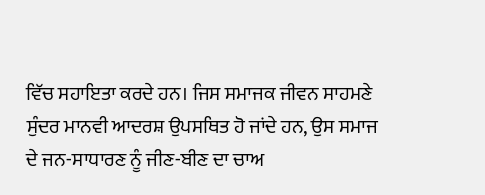ਵਿੱਚ ਸਹਾਇਤਾ ਕਰਦੇ ਹਨ। ਜਿਸ ਸਮਾਜਕ ਜੀਵਨ ਸਾਹਮਣੇ ਸੁੰਦਰ ਮਾਨਵੀ ਆਦਰਸ਼ ਉਪਸਥਿਤ ਹੋ ਜਾਂਦੇ ਹਨ, ਉਸ ਸਮਾਜ ਦੇ ਜਨ-ਸਾਧਾਰਣ ਨੂੰ ਜੀਣ-ਬੀਣ ਦਾ ਚਾਅ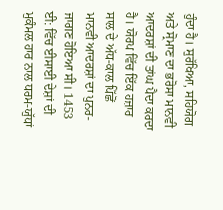ਹੁੰਦਾ ਹੈ। ਸੁਰੱਖਿਆ, ਸਹਿਯੋਗ ਅਤੇ ਸ੍ਰੋਮਾਣ ਦਾ ਭਰੋਸਾ ਮਾਨਵੀ ਆਦਰਸ਼ਾਂ ਦੀ ਤਾਂਘ ਪੈਦਾ ਕਰਦਾ ਹੈ। ਯੋਰਪ ਵਿੱਚ ਇੱਕ ਹਜ਼ਾਰ ਸਾਲ ਦੇ ਅੱਧ-ਕਾਲ ਪਿੱਛੋਂ ਮਾਨਵੀ ਆਦਰਸ਼ਾਂ ਦਾ ਪੁਨਰ-ਜਾਗਣ ਹੋਇਆ ਸੀ। 1453 ਈ: ਵਿੱਚ ਈਸਾਈ ਦੇਸ਼ਾਂ ਦੀ ਮੁਕੰਮਲ ਹਾਰ ਨਾਲ ਧਰਮ-ਯੁੱਧਾਂ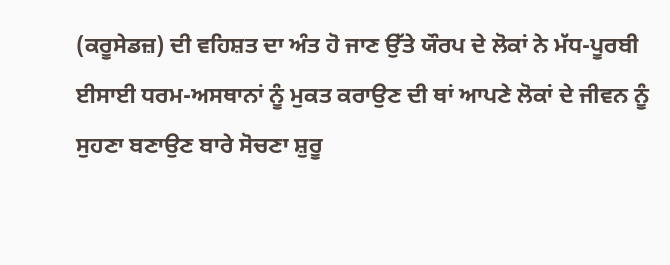(ਕਰੂਸੇਡਜ਼) ਦੀ ਵਹਿਸ਼ਤ ਦਾ ਅੰਤ ਹੋ ਜਾਣ ਉੱਤੇ ਯੌਰਪ ਦੇ ਲੋਕਾਂ ਨੇ ਮੱਧ-ਪੂਰਬੀ ਈਸਾਈ ਧਰਮ-ਅਸਥਾਨਾਂ ਨੂੰ ਮੁਕਤ ਕਰਾਉਣ ਦੀ ਥਾਂ ਆਪਣੇ ਲੋਕਾਂ ਦੇ ਜੀਵਨ ਨੂੰ ਸੁਹਣਾ ਬਣਾਉਣ ਬਾਰੇ ਸੋਚਣਾ ਸ਼ੁਰੂ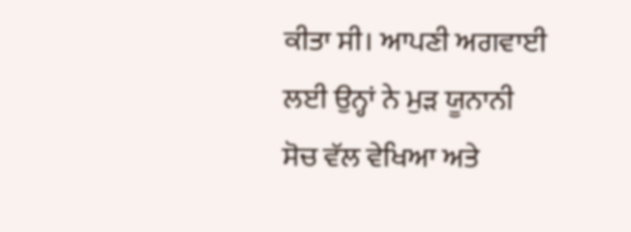ਕੀਤਾ ਸੀ। ਆਪਣੀ ਅਗਵਾਈ ਲਈ ਉਨ੍ਹਾਂ ਨੇ ਮੁੜ ਯੂਨਾਨੀ ਸੋਚ ਵੱਲ ਵੇਖਿਆ ਅਤੇ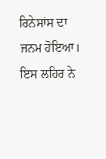ਰਿਨੇਸਾਂਸ ਦਾ ਜਨਮ ਹੋਇਆ। ਇਸ ਲਹਿਰ ਨੇ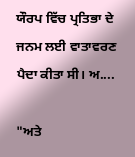ਯੌਰਪ ਵਿੱਚ ਪ੍ਰਤਿਭਾ ਦੇ ਜਨਮ ਲਈ ਵਾਤਾਵਰਣ ਪੈਦਾ ਕੀਤਾ ਸੀ। ਅ....

"ਅਤੇ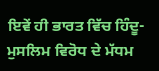ਇਵੇਂ ਹੀ ਭਾਰਤ ਵਿੱਚ ਹਿੰਦੂ-ਮੁਸਲਿਮ ਵਿਰੋਧ ਦੇ ਮੱਧਮ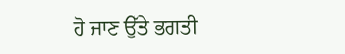ਹੋ ਜਾਣ ਉੱਤੇ ਭਗਤੀ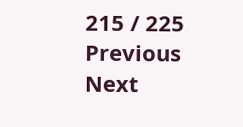215 / 225
Previous
Next